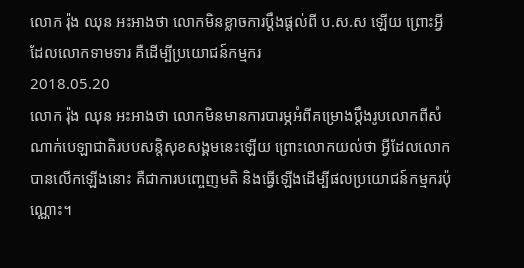លោក រ៉ុង ឈុន អះអាងថា លោកមិនខ្លាចការប្ដឹងផ្ដល់ពី ប.ស.ស ឡើយ ព្រោះអ្វីដែលលោកទាមទារ គឺដើម្បីប្រយោជន៍កម្មករ
2018.05.20
លោក រ៉ុង ឈុន អះអាងថា លោកមិនមានការបារម្ភអំពីគម្រោងប្តឹងរូបលោកពីសំណាក់បេឡាជាតិរបបសន្តិសុខសង្គមនេះឡើយ ព្រោះលោកយល់ថា អ្វីដែលលោកបានលើកឡើងនោះ គឺជាការបញ្ចេញមតិ និងធ្វើឡើងដើម្បីផលប្រយោជន៍កម្មករប៉ុណ្ណោះ។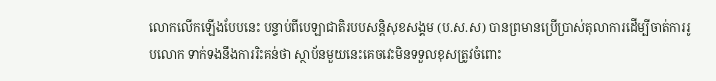លោកលើកឡើងបែបនេះ បន្ទាប់ពីបេឡាជាតិរបបសន្តិសុខសង្គម (ប.ស.ស) បានព្រមានប្រើប្រាស់តុលាការដើម្បីចាត់ការរូបលោក ទាក់ទងនឹងការរិះគន់ថា ស្ថាប័នមួយនេះគេចវេះមិនទទួលខុសត្រូវចំពោះ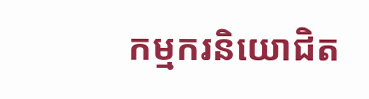កម្មករនិយោជិត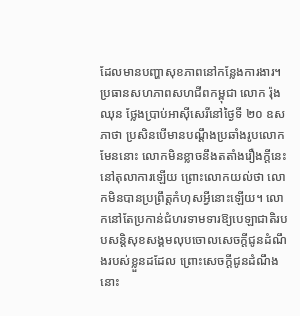ដែលមានបញ្ហាសុខភាពនៅកន្លែងការងារ។
ប្រធានសហភាពសហជីពកម្ពុជា លោក រ៉ុង ឈុន ថ្លែងប្រាប់អាស៊ីសេរីនៅថ្ងៃទី ២០ ឧសភាថា ប្រសិនបើមានបណ្តឹងប្រឆាំងរូបលោកមែននោះ លោកមិនខ្លាចនឹងតតាំងរឿងក្តីនេះនៅតុលាការឡើយ ព្រោះលោកយល់ថា លោកមិនបានប្រព្រឹត្តកំហុសអ្វីនោះឡើយ។ លោកនៅតែប្រកាន់ជំហរទាមទារឱ្យបេឡាជាតិរបបសន្តិសុខសង្គមលុបចោលសេចក្តីជូនដំណឹងរបស់ខ្លួនដដែល ព្រោះសេចក្តីជូនដំណឹងនោះ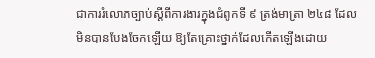ជាការរំលោភច្បាប់ស្ដីពីការងារក្នុងជំពូកទី ៩ ត្រង់មាត្រា ២៤៨ ដែលមិនបានបែងចែកឡើយ ឱ្យតែគ្រោះថ្នាក់ដែលកើតឡើងដោយ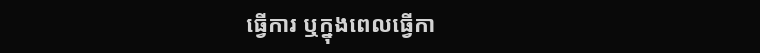ធ្វើការ ឬក្នុងពេលធ្វើកា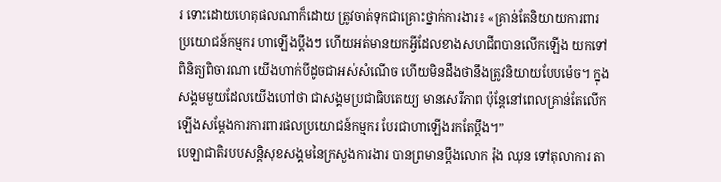រ ទោះដោយហេតុផលណាក៏ដោយ ត្រូវចាត់ទុកជាគ្រោះថ្នាក់ការងារ៖ «គ្រាន់តែនិយាយការពារប្រយោជន៍កម្មករ ហាឡើងប្តឹងៗ ហើយអត់មានយកអ្វីដែលខាងសហជីពបានលើកឡើង យកទៅពិនិត្យពិចារណា យើងហាក់បីដូចជាអស់សំណើច ហើយមិនដឹងថានឹងត្រូវនិយាយបែបម៉េច។ ក្នុងសង្គមមួយដែលយើងហៅថា ជាសង្គមប្រជាធិបតេយ្យ មានសេរីភាព ប៉ុន្តែនៅពេលគ្រាន់តែលើកឡើងសម្ដែងការការពារផលប្រយោជន៍កម្មករ បែរជាហាឡើងរកតែប្តឹង។”
បេឡាជាតិរបបសន្តិសុខសង្គមនៃក្រសួងការងារ បានព្រមានប្តឹងលោក រ៉ុង ឈុន ទៅតុលាការ តា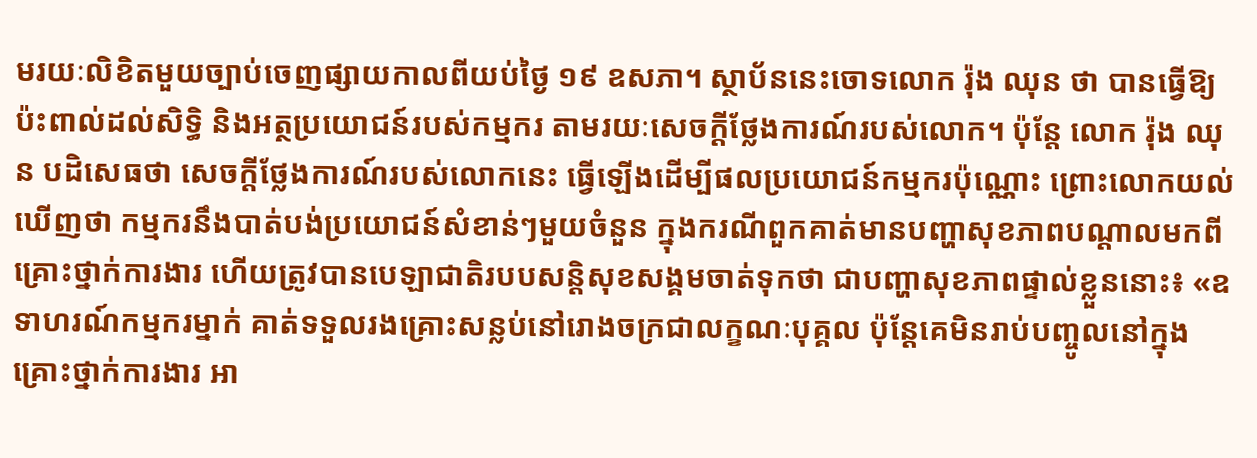មរយៈលិខិតមួយច្បាប់ចេញផ្សាយកាលពីយប់ថ្ងៃ ១៩ ឧសភា។ ស្ថាប័ននេះចោទលោក រ៉ុង ឈុន ថា បានធ្វើឱ្យប៉ះពាល់ដល់សិទ្ធិ និងអត្ថប្រយោជន៍របស់កម្មករ តាមរយៈសេចក្ដីថ្លែងការណ៍របស់លោក។ ប៉ុន្តែ លោក រ៉ុង ឈុន បដិសេធថា សេចក្តីថ្លែងការណ៍របស់លោកនេះ ធ្វើឡើងដើម្បីផលប្រយោជន៍កម្មករប៉ុណ្ណោះ ព្រោះលោកយល់ឃើញថា កម្មករនឹងបាត់បង់ប្រយោជន៍សំខាន់ៗមួយចំនួន ក្នុងករណីពួកគាត់មានបញ្ហាសុខភាពបណ្តាលមកពីគ្រោះថ្នាក់ការងារ ហើយត្រូវបានបេឡាជាតិរបបសន្តិសុខសង្គមចាត់ទុកថា ជាបញ្ហាសុខភាពផ្ទាល់ខ្លួននោះ៖ «ឧទាហរណ៍កម្មករម្នាក់ គាត់ទទួលរងគ្រោះសន្លប់នៅរោងចក្រជាលក្ខណៈបុគ្គល ប៉ុន្តែគេមិនរាប់បញ្ចូលនៅក្នុងគ្រោះថ្នាក់ការងារ អា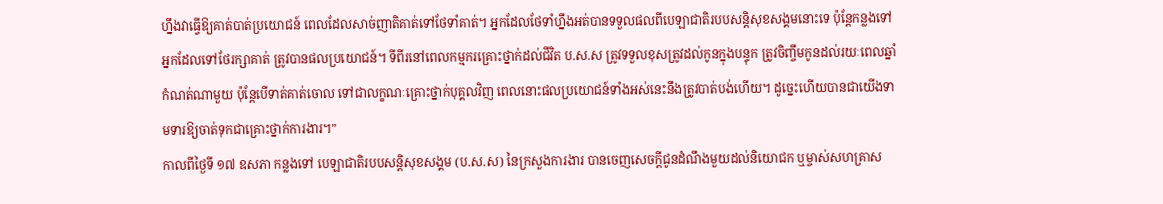ហ្នឹងវាធ្វើឱ្យគាត់បាត់ប្រយោជន៍ ពេលដែលសាច់ញាតិគាត់ទៅថែទាំគាត់។ អ្នកដែលថែទាំហ្នឹងអត់បានទទួលផលពីបេឡាជាតិរបបសន្តិសុខសង្គមនោះទេ ប៉ុន្តែកន្លងទៅ អ្នកដែលទៅថែរក្សាគាត់ ត្រូវបានផលប្រយោជន៍។ ទីពីរនៅពេលកម្មករគ្រោះថ្នាក់ដល់ជីវិត ប.ស.ស ត្រូវទទួលខុសត្រូវដល់កូនក្នុងបន្ទុក ត្រូវចិញ្ចឹមកូនដល់រយៈពេលឆ្នាំកំណត់ណាមួយ ប៉ុន្តែបើទាត់គាត់ចោល ទៅជាលក្ខណៈគ្រោះថ្នាក់បុគ្គលវិញ ពេលនោះផលប្រយោជន៍ទាំងអស់នេះនឹងត្រូវបាត់បង់ហើយ។ ដូច្នេះហើយបានជាយើងទាមទារឱ្យចាត់ទុកជាគ្រោះថ្នាក់ការងារ។”
កាលពីថ្ងៃទី ១៧ ឧសភា កន្លងទៅ បេឡាជាតិរបបសន្តិសុខសង្គម (ប.ស.ស) នៃក្រសួងការងារ បានចេញសេចក្ដីជូនដំណឹងមួយដល់និយោជក ឬម្ចាស់សហគ្រាស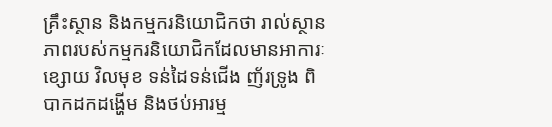គ្រឹះស្ថាន និងកម្មករនិយោជិកថា រាល់ស្ថានភាពរបស់កម្មករនិយោជិកដែលមានអាការៈខ្សោយ វិលមុខ ទន់ដៃទន់ជើង ញ័រទ្រូង ពិបាកដកដង្ហើម និងថប់អារម្ម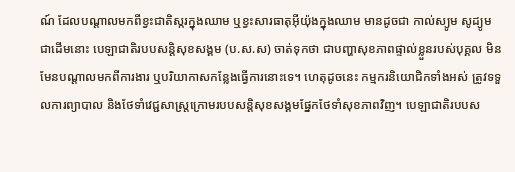ណ៍ ដែលបណ្ដាលមកពីខ្វះជាតិស្ករក្នុងឈាម ឬខ្វះសារធាតុអ៊ីយ៉ុងក្នុងឈាម មានដូចជា កាល់ស្យូម សូដ្យូម ជាដើមនោះ បេឡាជាតិរបបសន្តិសុខសង្គម (ប.ស.ស) ចាត់ទុកថា ជាបញ្ហាសុខភាពផ្ទាល់ខ្លួនរបស់បុគ្គល មិនមែនបណ្ដាលមកពីការងារ ឬបរិយាកាសកន្លែងធ្វើការនោះទេ។ ហេតុដូចនេះ កម្មករនិយោជិកទាំងអស់ ត្រូវទទួលការព្យាបាល និងថែទាំវេជ្ជសាស្ត្រក្រោមរបបសន្តិសុខសង្គមផ្នែកថែទាំសុខភាពវិញ។ បេឡាជាតិរបបស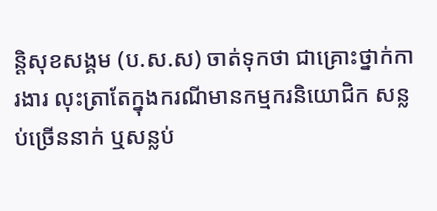ន្តិសុខសង្គម (ប.ស.ស) ចាត់ទុកថា ជាគ្រោះថ្នាក់ការងារ លុះត្រាតែក្នុងករណីមានកម្មករនិយោជិក សន្លប់ច្រើននាក់ ឬសន្លប់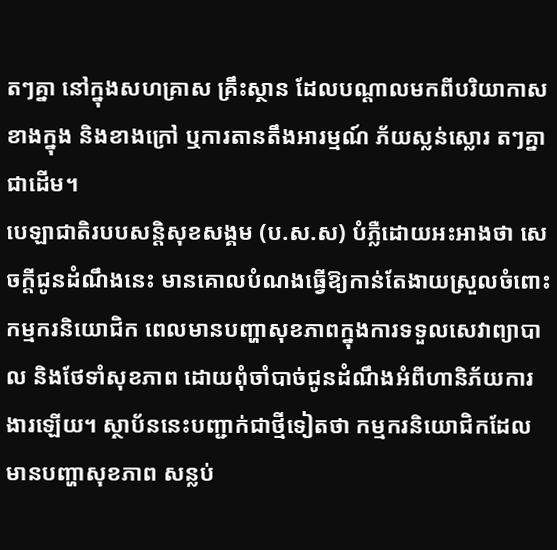តៗគ្នា នៅក្នុងសហគ្រាស គ្រឹះស្ថាន ដែលបណ្ដាលមកពីបរិយាកាសខាងក្នុង និងខាងក្រៅ ឬការតានតឹងអារម្មណ៍ ភ័យស្លន់ស្លោរ តៗគ្នា ជាដើម។
បេឡាជាតិរបបសន្តិសុខសង្គម (ប.ស.ស) បំភ្លឺដោយអះអាងថា សេចក្ដីជូនដំណឹងនេះ មានគោលបំណងធ្វើឱ្យកាន់តែងាយស្រួលចំពោះកម្មករនិយោជិក ពេលមានបញ្ហាសុខភាពក្នុងការទទួលសេវាព្យាបាល និងថែទាំសុខភាព ដោយពុំចាំបាច់ជូនដំណឹងអំពីហានិភ័យការងារឡើយ។ ស្ថាប័ននេះបញ្ជាក់ជាថ្មីទៀតថា កម្មករនិយោជិកដែលមានបញ្ហាសុខភាព សន្លប់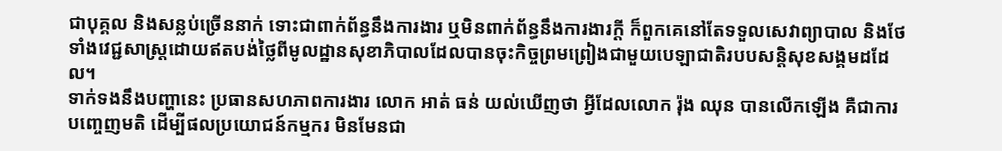ជាបុគ្គល និងសន្លប់ច្រើននាក់ ទោះជាពាក់ព័ន្ធនឹងការងារ ឬមិនពាក់ព័ន្ធនឹងការងារក្ដី ក៏ពួកគេនៅតែទទួលសេវាព្យាបាល និងថែទាំងវេជ្ជសាស្ត្រដោយឥតបង់ថ្លៃពីមូលដ្ឋានសុខាភិបាលដែលបានចុះកិច្ចព្រមព្រៀងជាមួយបេឡាជាតិរបបសន្តិសុខសង្គមដដែល។
ទាក់ទងនឹងបញ្ហានេះ ប្រធានសហភាពការងារ លោក អាត់ ធន់ យល់ឃើញថា អ្វីដែលលោក រ៉ុង ឈុន បានលើកឡើង គឺជាការបញ្ចេញមតិ ដើម្បីផលប្រយោជន៍កម្មករ មិនមែនជា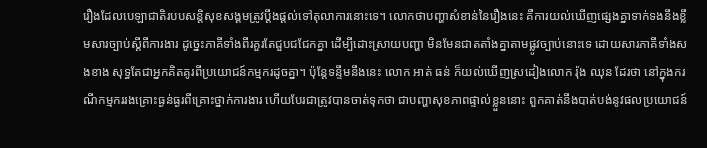រឿងដែលបេឡាជាតិរបបសន្តិសុខសង្គមត្រូវប្ដឹងផ្ដល់ទៅតុលាការនោះទេ។ លោកថាបញ្ហាសំខាន់នៃរឿងនេះ គឺការយល់ឃើញផ្សេងគ្នាទាក់ទងនឹងខ្លឹមសារច្បាប់ស្ដីពីការងារ ដូច្នេះភាគីទាំងពីរគួរតែជួបជជែកគ្នា ដើម្បីដោះស្រាយបញ្ហា មិនមែនជាតតាំងគ្នាតាមផ្លូវច្បាប់នោះទេ ដោយសារភាគីទាំងសងខាង សុទ្ធតែជាអ្នកគិតគូរពីប្រយោជន៍កម្មករដូចគ្នា។ ប៉ុន្តែទន្ទឹមនឹងនេះ លោក អាត់ ធន់ ក៏យល់ឃើញស្រដៀងលោក រ៉ុង ឈុន ដែរថា នៅក្នុងករណីកម្មកររងគ្រោះធ្ងន់ធ្ងរពីគ្រោះថ្នាក់ការងារ ហើយបែរជាត្រូវបានចាត់ទុកថា ជាបញ្ហាសុខភាពផ្ទាល់ខ្លួននោះ ពួកគាត់នឹងបាត់បង់នូវផលប្រយោជន៍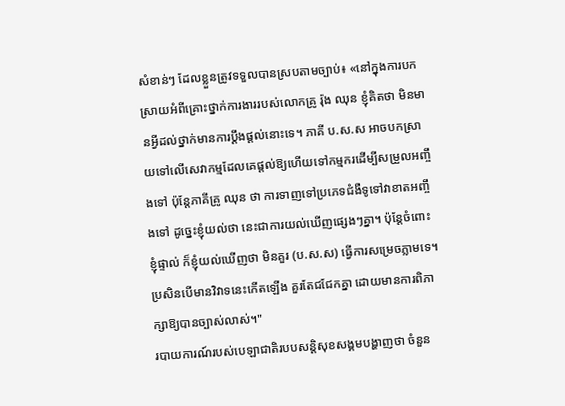សំខាន់ៗ ដែលខ្លួនត្រូវទទួលបានស្របតាមច្បាប់៖ «នៅក្នុងការបកស្រាយអំពីគ្រោះថ្នាក់ការងាររបស់លោកគ្រូ រ៉ុង ឈុន ខ្ញុំគិតថា មិនមានអ្វីដល់ថ្នាក់មានការប្តឹងផ្តល់នោះទេ។ ភាគី ប.ស.ស អាចបកស្រាយទៅលើសេវាកម្មដែលគេផ្តល់ឱ្យហើយទៅកម្មករដើម្បីសម្រួលអញ្ចឹងទៅ ប៉ុន្តែភាគីគ្រូ ឈុន ថា ការទាញទៅប្រភេទជំងឺទូទៅវាខាតអញ្ចឹងទៅ ដូច្នេះខ្ញុំយល់ថា នេះជាការយល់ឃើញផ្សេងៗគ្នា។ ប៉ុន្តែចំពោះខ្ញុំផ្ទាល់ ក៏ខ្ញុំយល់ឃើញថា មិនគួរ (ប.ស.ស) ធ្វើការសម្រេចភ្លាមទេ។ ប្រសិនបើមានវិវាទនេះកើតឡើង គួរតែជជែកគ្នា ដោយមានការពិភាក្សាឱ្យបានច្បាស់លាស់។"
របាយការណ៍របស់បេឡាជាតិរបបសន្តិសុខសង្គមបង្ហាញថា ចំនួន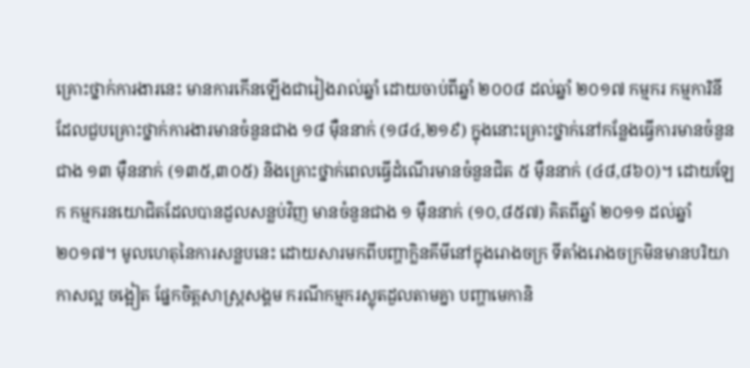គ្រោះថ្នាក់ការងារនេះ មានការកើនឡើងជារៀងរាល់ឆ្នាំ ដោយចាប់ពីឆ្នាំ ២០០៨ ដល់ឆ្នាំ ២០១៧ កម្មករ កម្មការិនី ដែលជួបគ្រោះថ្នាក់ការងារមានចំនួនជាង ១៨ ម៉ឺននាក់ (១៨៤,២១៩) ក្នុងនោះគ្រោះថ្នាក់នៅកន្លែងធ្វើការមានចំនួនជាង ១៣ ម៉ឺននាក់ (១៣៥,៣០៥) និងគ្រោះថ្នាក់ពេលធ្វើដំណើរមានចំនួនជិត ៥ ម៉ឺននាក់ (៤៨,៨៦០)។ ដោយឡែក កម្មករនយោជិតដែលបានដួលសន្លប់វិញ មានចំនួនជាង ១ ម៉ឺននាក់ (១០,៨៥៧) គិតពីឆ្នាំ ២០១១ ដល់ឆ្នាំ ២០១៧។ មូលហេតុនៃការសន្លបនេះ ដោយសារមកពីបញ្ហាក្លិនគីមីនៅក្នុងរោងចក្រ ទីតាំងរោងចក្រមិនមានបរិយាកាសល្អ ចង្អៀត ផ្នែកចិត្តសាស្ត្រសង្គម ករណីកម្មករស្លុតដួលតាមគ្នា បញ្ហាមេកានិ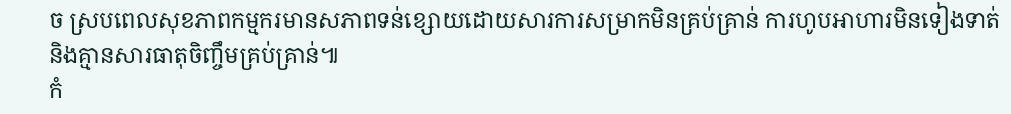ច ស្របពេលសុខភាពកម្មករមានសភាពទន់ខ្សោយដោយសារការសម្រាកមិនគ្រប់គ្រាន់ ការហូបអាហារមិនទៀងទាត់ និងគ្មានសារធាតុចិញ្ចឹមគ្រប់គ្រាន់៕
កំ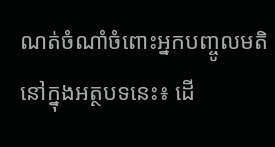ណត់ចំណាំចំពោះអ្នកបញ្ចូលមតិនៅក្នុងអត្ថបទនេះ៖ ដើ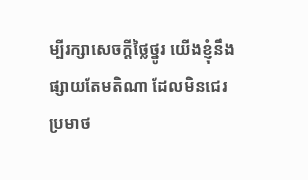ម្បីរក្សាសេចក្ដីថ្លៃថ្នូរ យើងខ្ញុំនឹងផ្សាយតែមតិណា ដែលមិនជេរប្រមាថ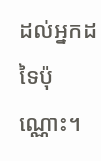ដល់អ្នកដទៃប៉ុណ្ណោះ។